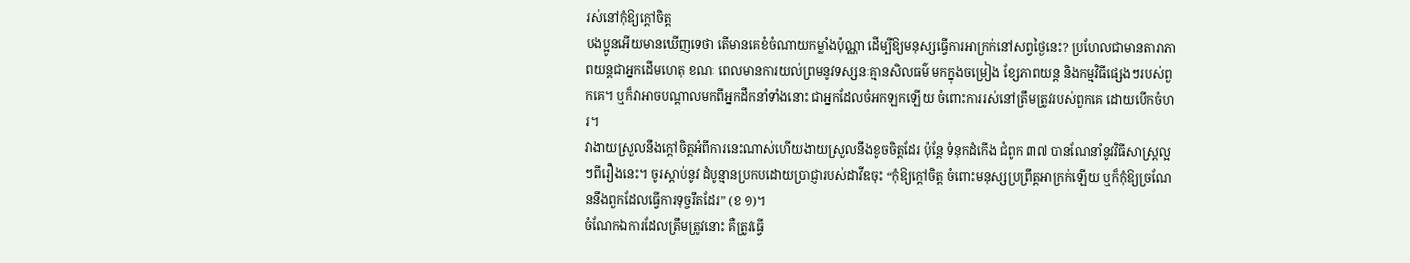រស់នៅកុំឱ្យក្តៅចិត្ត
បងប្អូនអើយមានឃើញទេថា តើមានគេខំចំណាយកម្លាំងប៉ុណ្ណា ដើម្បីឱ្យមនុស្សធ្វើការអាក្រក់នៅសព្វថ្ងៃនេះ? ប្រហែលជាមានតារាភាពយន្តជាអ្នកដើមហេតុ ខណៈ ពេលមានការយល់ព្រមនូវទស្សនៈគ្មានសិលធម៌ មកក្នុងចម្រៀង ខ្សែភាពយន្ត និងកម្មវិធីផ្សេងៗរបស់ពួកគេ។ ឬក៏វាអាចបណ្តាលមកពីអ្នកដឹកនាំទាំងនោះ ជាអ្នកដែលចំអកឡកឡើយ ចំពោះការរស់នៅត្រឹមត្រូវរបស់ពួកគេ ដោយបើកចំហរ។
វាងាយស្រួលនឹងក្តៅចិត្តអំពីការនេះណាស់ហើយងាយស្រួលនឹងខូចចិត្តដែរ ប៉ុន្តែ ទំនុកដំកើង ជំពូក ៣៧ បានណែនាំនូវវិធីសាស្ត្រល្អៗពីរឿងនេះ។ ចូរស្តាប់នូវ ដំបូន្មានប្រកបដោយប្រាជ្ញារបស់ដាវីឌចុះ “កុំឱ្យក្តៅចិត្ត ចំពោះមនុស្សប្រព្រឹត្តអាក្រក់ឡើយ ឬក៏កុំឱ្យច្រណែននឹងពួកដែលធ្វើការទុច្ចរឹតដែរ” (ខ ១)។
ចំណែកឯការដែលត្រឹមត្រូវនោះ គឺត្រូវធ្វើ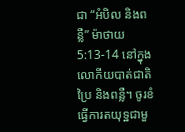ជា “អំបិល និងពន្លឺ” ម៉ាថាយ 5:13-14 នៅក្នុងលោកីយបាត់ជាតិប្រៃ និងពន្លឺ។ ចូរខំធ្វើការតយុទ្ឋជាមួ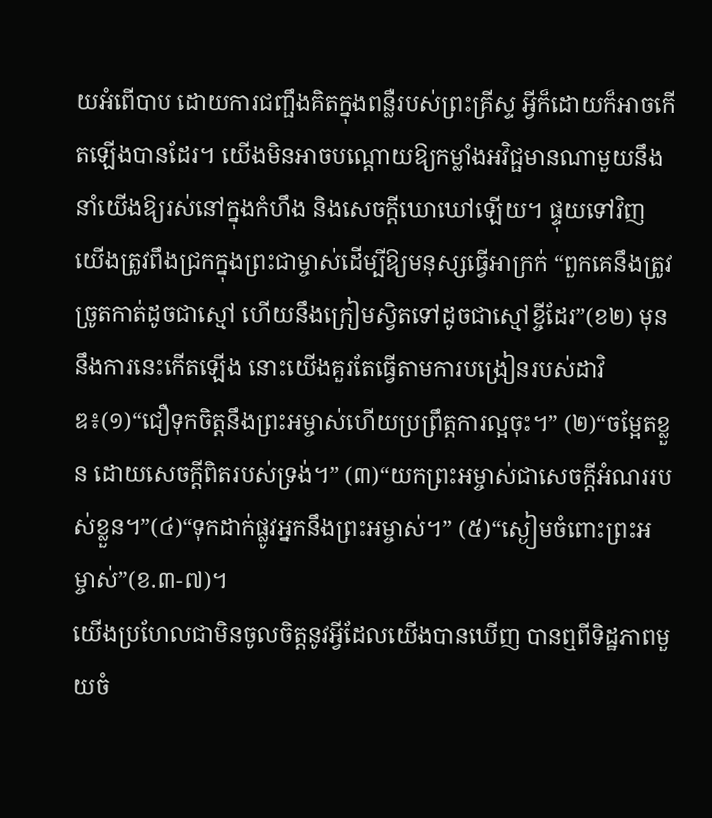យអំពើបាប ដោយការជញ្ផឹងគិតក្នុងពន្លឺរបស់ព្រះគ្រីស្ទ អ្វីក៏ដោយក៏អាចកើតឡើងបានដែរ។ យើងមិនអាចបណ្តោយឱ្យកម្លាំងអវិជ្ផមានណាមួយនឹងនាំយើងឱ្យរស់នៅក្នុងកំហឹង និងសេចក្តីឃោឃៅឡើយ។ ផ្ទុយទៅវិញយើងត្រូវពឹងជ្រកក្នុងព្រះជាម្ចាស់ដើម្បីឱ្យមនុស្សធ្វើអាក្រក់ “ពួកគេនឹងត្រូវច្រូតកាត់ដូចជាស្មៅ ហើយនឹងក្រៀមស្វិតទៅដូចជាស្មៅខ្ចីដែរ”(ខ២) មុននឹងការនេះកើតឡើង នោះយើងគួរតែធ្វើតាមការបង្រៀនរបស់ដាវិឌ៖(១)“ជឿទុកចិត្តនឹងព្រះអម្ចាស់ហើយប្រព្រឹត្តការល្អចុះ។” (២)“ចម្អែតខ្លួន ដោយសេចក្តីពិតរបស់ទ្រង់។” (៣)“យកព្រះអម្ចាស់ជាសេចក្តីអំណររបស់ខ្លួន។”(៤)“ទុកដាក់ផ្លូវអ្នកនឹងព្រះអម្ចាស់។” (៥)“ស្ងៀមចំពោះព្រះអម្ចាស់”(ខ.៣-៧)។
យើងប្រហែលជាមិនចូលចិត្តនូវអ្វីដែលយើងបានឃើញ បានឮពីទិដ្ឋភាពមួយចំ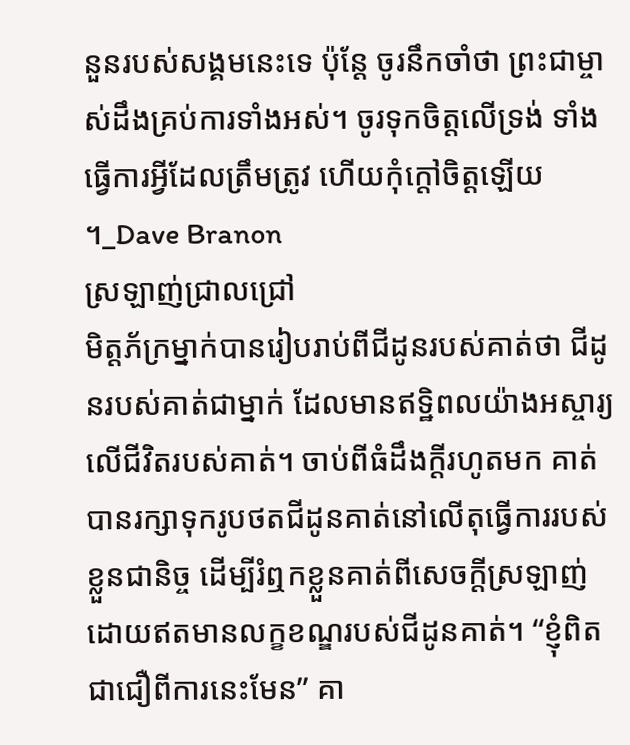នួនរបស់សង្គមនេះទេ ប៉ុន្តែ ចូរនឹកចាំថា ព្រះជាម្ចាស់ដឹងគ្រប់ការទាំងអស់។ ចូរទុកចិត្តលើទ្រង់ ទាំងធ្វើការអ្វីដែលត្រឹមត្រូវ ហើយកុំក្តៅចិត្តឡើយ ។_Dave Branon
ស្រឡាញ់ជ្រាលជ្រៅ
មិត្តភ័ក្រម្នាក់បានរៀបរាប់ពីជីដូនរបស់គាត់ថា ជីដូនរបស់គាត់ជាម្នាក់ ដែលមានឥទ្ឋិពលយ៉ាងអស្ចារ្យលើជីវិតរបស់គាត់។ ចាប់ពីធំដឹងក្តីរហូតមក គាត់បានរក្សាទុករូបថតជីដូនគាត់នៅលើតុធ្វើការរបស់ខ្លួនជានិច្ច ដើម្បីរំឮកខ្លួនគាត់ពីសេចក្តីស្រឡាញ់ ដោយឥតមានលក្ខខណ្ឌរបស់ជីដូនគាត់។ “ខ្ញុំពិតជាជឿពីការនេះមែន” គា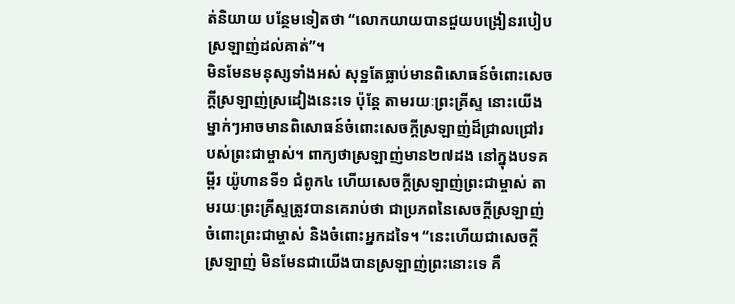ត់និយាយ បន្ថែមទៀតថា “លោកយាយបានជួយបង្រៀនរបៀបស្រឡាញ់ដល់គាត់”។
មិនមែនមនុស្សទាំងអស់ សុទ្ឋតែធ្លាប់មានពិសោធន៍ចំពោះសេចក្តីស្រឡាញ់ស្រដៀងនេះទេ ប៉ុន្តែ តាមរយៈព្រះគ្រីស្ទ នោះយើងម្នាក់ៗអាចមានពិសោធន៍ចំពោះសេចក្តីស្រឡាញ់ដ៏ជ្រាលជ្រៅរបស់ព្រះជាម្ចាស់។ ពាក្យថាស្រឡាញ់មាន២៧ដង នៅក្នុងបទគម្ពីរ យ៉ូហានទី១ ជំពូក៤ ហើយសេចក្តីស្រឡាញ់ព្រះជាម្ចាស់ តាមរយៈព្រះគ្រីស្ទត្រូវបានគេរាប់ថា ជាប្រភពនៃសេចក្តីស្រឡាញ់ចំពោះព្រះជាម្ចាស់ និងចំពោះអ្នកដទៃ។ “នេះហើយជាសេចក្តីស្រឡាញ់ មិនមែនជាយើងបានស្រឡាញ់ព្រះនោះទេ គឺ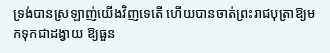ទ្រង់បានស្រឡាញ់យើងវិញទេតើ ហើយបានចាត់ព្រះរាជបុត្រាឱ្យមកទុកជាដង្វាយ ឱ្យធួន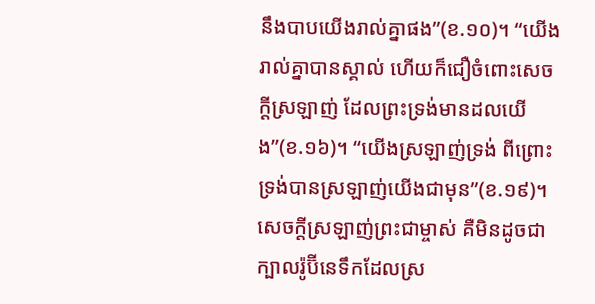នឹងបាបយើងរាល់គ្នាផង”(ខ.១០)។ “យើងរាល់គ្នាបានស្គាល់ ហើយក៏ជឿចំពោះសេចក្តីស្រឡាញ់ ដែលព្រះទ្រង់មានដលយើង”(ខ.១៦)។ “យើងស្រឡាញ់ទ្រង់ ពីព្រោះទ្រង់បានស្រឡាញ់យើងជាមុន”(ខ.១៩)។
សេចក្តីស្រឡាញ់ព្រះជាម្ចាស់ គឺមិនដូចជាក្បាលរ៉ូប៊ីនេទឹកដែលស្រ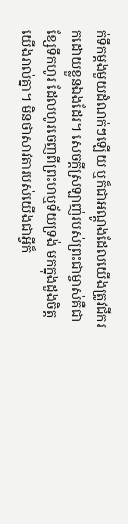ក់ទឹកម្តងមួយដំណក់ៗឡើយ ឬក៏ជាអណ្តូងដែលយើងត្រូវជីករកដោយខ្លួនឯងដែរ។ សេចក្តីស្រឡាញ់របស់ព្រះជាម្ចាស់គឺជាខ្សែទឹកហូរ ដែលហូរចេញពីព្រះហឬទ័យទ្រង់ មកក្នុងដួងចិត្តយើងរាល់គ្នា។ មិនថាសាវតារបស់យើងជាអ្វីក៏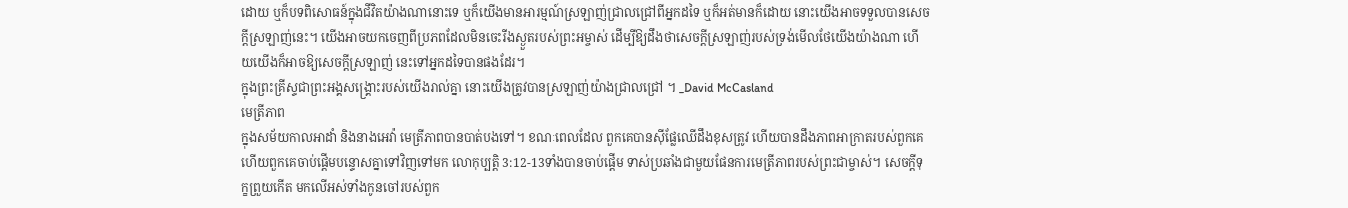ដោយ ឬក៏បទពិសោធន៍ក្នុងជីវិតយ៉ាងណានោះទេ ឬក៏យើងមានអារម្មណ៍ស្រឡាញ់ជ្រាលជ្រៅពីអ្នកដទៃ ឬក៏អត់មានក៏ដោយ នោះយើងអាចទទួលបានសេចក្តីស្រឡាញ់នេះ។ យើងអាចយកចេញពីប្រភពដែលមិនចេះរីងស្ងួតរបស់ព្រះអម្ចាស់ ដើម្បីឱ្យដឹងថាសេចក្តីស្រឡាញ់របស់ទ្រង់មើលថែយើងយ៉ាងណា ហើយយើងក៏អាចឱ្យសេចក្តីស្រឡាញ់ នេះទៅអ្នកដទៃបានផងដែរ។
ក្នុងព្រះគ្រីស្ទជាព្រះអង្គសង្គ្រោះរបស់យើងរាល់គ្នា នោះយើងត្រូវបានស្រឡាញ់យ៉ាងជ្រាលជ្រៅ ។ _David McCasland
មេត្រីភាព
ក្នុងសម័យកាលអាដាំ និងនាងអេវ៉ា មេត្រីភាពបានបាត់បងទៅ។ ខណៈពេលដែល ពួកគេបានស៊ីផ្លែឈើដឹងខុសត្រូវ ហើយបានដឹងភាពអាក្រាតរបស់ពួកគេ ហើយពួកគេចាប់ផ្តើមបន្ទោសគ្នាទៅវិញទៅមក លោកុប្បត្តិ 3:12-13ទាំងបានចាប់ផ្តើម ទាស់ប្រឆាំងជាមួយផែនការមេត្រីភាពរបស់ព្រះជាម្ចាស់។ សេចក្តីទុក្ខព្រួយកើត មកលើអស់ទាំងកូនចៅរបស់ពួក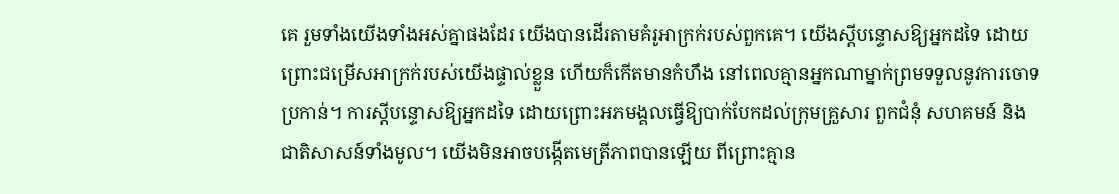គេ រួមទាំងយើងទាំងអស់គ្នាផងដែរ យើងបានដើរតាមគំរូអាក្រក់របស់ពួកគេ។ យើងស្តីបន្ទោសឱ្យអ្នកដទៃ ដោយព្រោះជម្រើសអាក្រក់របស់យើងផ្ទាល់ខ្លួន ហើយក៏កើតមានកំហឹង នៅពេលគ្មានអ្នកណាម្នាក់ព្រមទទួលនូវការចោទប្រកាន់។ ការស្តីបន្ទោសឱ្យអ្នកដទៃ ដោយព្រោះអភមង្គលធ្វើឱ្យបាក់បែកដល់ក្រុមគ្រួសារ ពួកជំនុំ សហគមន៍ និងជាតិសាសន៍ទាំងមូល។ យើងមិនអាចបង្កើតមេត្រីភាពបានឡើយ ពីព្រោះគ្មាន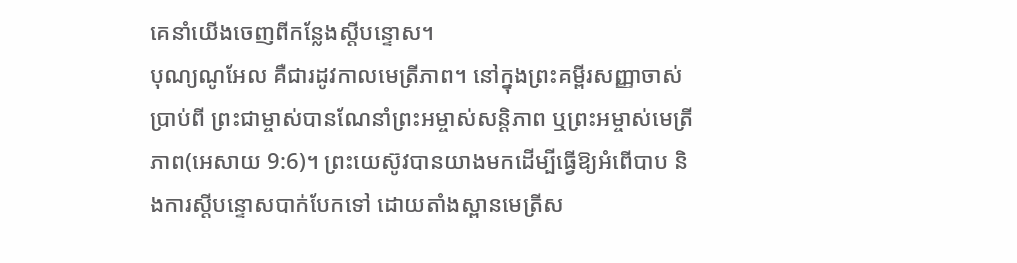គេនាំយើងចេញពីកន្លែងស្តីបន្ទោស។
បុណ្យណូអែល គឺជារដូវកាលមេត្រីភាព។ នៅក្នុងព្រះគម្ពីរសញ្ញាចាស់ប្រាប់ពី ព្រះជាម្ចាស់បានណែនាំព្រះអម្ចាស់សន្តិភាព ឬព្រះអម្ចាស់មេត្រីភាព(អេសាយ 9:6)។ ព្រះយេស៊ូវបានយាងមកដើម្បីធ្វើឱ្យអំពើបាប និងការស្តីបន្ទោសបាក់បែកទៅ ដោយតាំងស្ពានមេត្រីស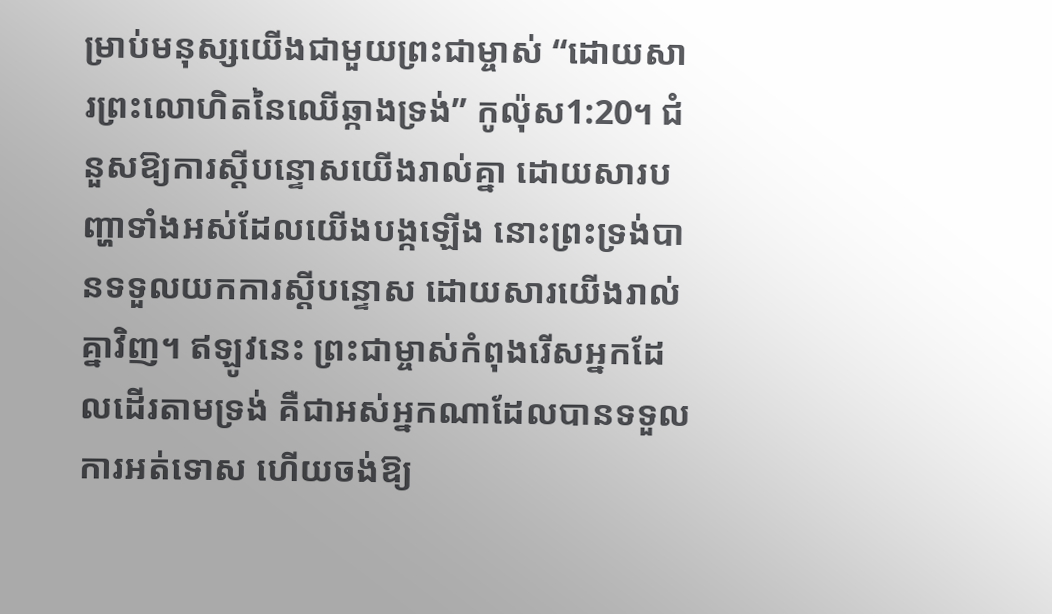ម្រាប់មនុស្សយើងជាមួយព្រះជាម្ចាស់ “ដោយសារព្រះលោហិតនៃឈើឆ្កាងទ្រង់” កូល៉ុស1:20។ ជំនួសឱ្យការស្តីបន្ទោសយើងរាល់គ្នា ដោយសារបញ្ហាទាំងអស់ដែលយើងបង្កឡើង នោះព្រះទ្រង់បានទទួលយកការស្តីបន្ទោស ដោយសារយើងរាល់គ្នាវិញ។ ឥឡូវនេះ ព្រះជាម្ចាស់កំពុងរើសអ្នកដែលដើរតាមទ្រង់ គឺជាអស់អ្នកណាដែលបានទទួលការអត់ទោស ហើយចង់ឱ្យ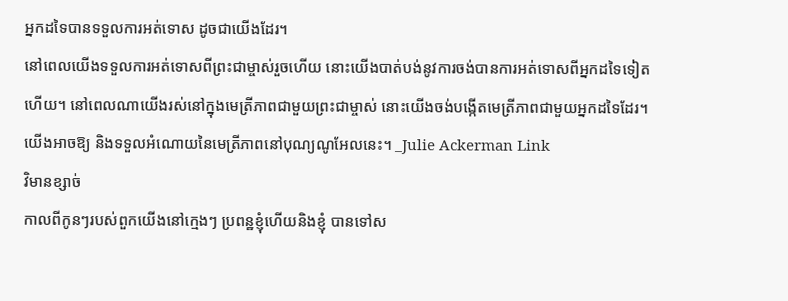អ្នកដទៃបានទទួលការអត់ទោស ដូចជាយើងដែរ។
នៅពេលយើងទទួលការអត់ទោសពីព្រះជាម្ចាស់រួចហើយ នោះយើងបាត់បង់នូវការចង់បានការអត់ទោសពីអ្នកដទៃទៀតហើយ។ នៅពេលណាយើងរស់នៅក្នុងមេត្រីភាពជាមួយព្រះជាម្ចាស់ នោះយើងចង់បង្កើតមេត្រីភាពជាមួយអ្នកដទៃដែរ។ យើងអាចឱ្យ និងទទួលអំណោយនៃមេត្រីភាពនៅបុណ្យណូអែលនេះ។ _Julie Ackerman Link
វិមានខ្សាច់
កាលពីកូនៗរបស់ពួកយើងនៅក្មេងៗ ប្រពន្ឋខ្ញុំហើយនិងខ្ញុំ បានទៅស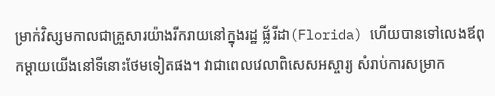ម្រាក់វិស្សមកាលជាគ្រួសារយ៉ាងរីករាយនៅក្នុងរដ្ឋ ផ្ល័រីដា(Florida) ហើយបានទៅលេងឪពុកម្តាយយើងនៅទីនោះថែមទៀតផង។ វាជាពេលវេលាពិសេសអស្ចារ្យ សំរាប់ការសម្រាក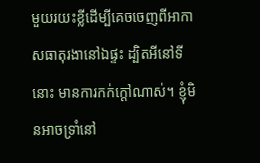មួយរយះខ្លីដើម្បីគេចចេញពីអាកាសធាតុរងានៅឯផ្ទះ ដ្បិតអីនៅទីនោះ មានការកក់ក្តៅណាស់។ ខ្ញុំមិនអាចទ្រាំនៅ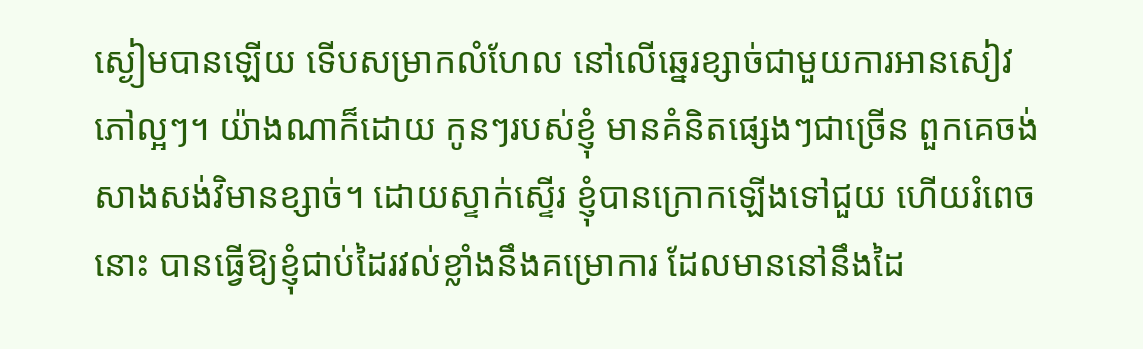ស្ងៀមបានឡើយ ទើបសម្រាកលំហែល នៅលើឆ្នេរខ្សាច់ជាមួយការអានសៀវភៅល្អៗ។ យ៉ាងណាក៏ដោយ កូនៗរបស់ខ្ញុំ មានគំនិតផ្សេងៗជាច្រើន ពួកគេចង់សាងសង់វិមានខ្សាច់។ ដោយស្ទាក់ស្ទើរ ខ្ញុំបានក្រោកឡើងទៅជួយ ហើយរំពេចនោះ បានធ្វើឱ្យខ្ញុំជាប់ដៃរវល់ខ្លាំងនឹងគម្រោការ ដែលមាននៅនឹងដៃ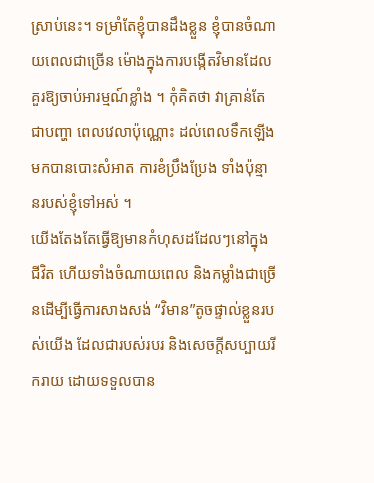ស្រាប់នេះ។ ទម្រាំតែខ្ញុំបានដឹងខ្លួន ខ្ញុំបានចំណាយពេលជាច្រើន ម៉ោងក្នុងការបង្កើតវិមានដែលគួរឱ្យចាប់អារម្មណ៍ខ្លាំង ។ កុំគិតថា វាគ្រាន់តែជាបញ្ហា ពេលវេលាប៉ុណ្ណោះ ដល់ពេលទឹកឡើងមកបានបោះសំអាត ការខំប្រឹងប្រែង ទាំងប៉ុន្មានរបស់ខ្ញុំទៅអស់ ។
យើងតែងតែធ្វើឱ្យមានកំហុសដដែលៗនៅក្នុងជីវិត ហើយទាំងចំណាយពេល និងកម្លាំងជាច្រើនដើម្បីធ្វើការសាងសង់ “វិមាន”តូចផ្ទាល់ខ្លួនរបស់យើង ដែលជារបស់របរ និងសេចក្តីសប្បាយរីករាយ ដោយទទួលបាន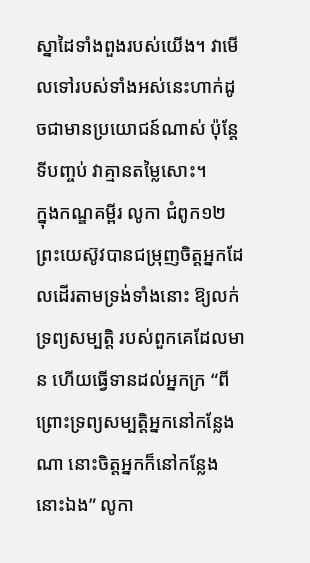ស្នាដៃទាំងពួងរបស់យើង។ វាមើលទៅរបស់ទាំងអស់នេះហាក់ដូចជាមានប្រយោជន៍ណាស់ ប៉ុន្តែទីបញ្ចប់ វាគ្មានតម្លៃសោះ។
ក្នុងកណ្ឌគម្ពីរ លូកា ជំពូក១២ ព្រះយេស៊ូវបានជម្រុញចិត្តអ្នកដែលដើរតាមទ្រង់ទាំងនោះ ឱ្យលក់ទ្រព្យសម្បត្តិ របស់ពួកគេដែលមាន ហើយធ្វើទានដល់អ្នកក្រ “ពីព្រោះទ្រព្យសម្បត្តិអ្នកនៅកន្លែងណា នោះចិត្តអ្នកក៏នៅកន្លែងនោះឯង” លូកា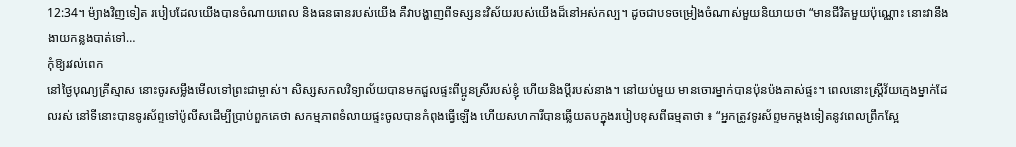12:34។ ម៉្យាងវិញទៀត របៀបដែលយើងបានចំណាយពេល និងធនធានរបស់យើង គឺវាបង្ហាញពីទស្សនះវិស័យរបស់យើងដ៏នៅអស់កល្ប។ ដូចជាបទចម្រៀងចំណាស់មួយនិយាយថា “មានជីវិតមួយប៉ុណ្ណោះ នោះវានឹងងាយកន្លងបាត់ទៅ…
កុំឱ្យរវល់ពេក
នៅថ្ងៃបុណ្យគ្រីស្មាស នោះចូរសម្លឹងមើលទៅព្រះជាម្ចាស់។ សិស្សសកលវិទ្យាល័យបានមកជួលផ្ទះពីប្អូនស្រីរបស់ខ្ញុំ ហើយនិងប្តីរបស់នាង។ នៅយប់មួយ មានចោរម្នាក់បានប៉ុនប៉ងគាស់ផ្ទះ។ ពេលនោះស្ត្រីវ័យក្មេងម្នាក់ដែលរស់ នៅទីនោះបានទូរស័ព្ទទៅប៉ូលីសដើម្បីប្រាប់ពួកគេថា សកម្មភាពទំលាយផ្ទះចូលបានកំពុងធ្វើឡើង ហើយសហការីបានឆ្លើយតបក្នុងរបៀបខុសពីធម្មតាថា ៖ “អ្នកត្រូវទូរស័ព្ទមកម្តងទៀតនូវពេលព្រឹកស្អែ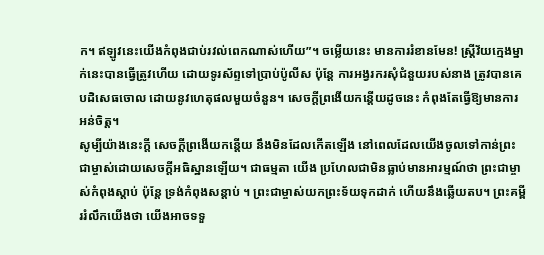ក។ ឥឡូវនេះយើងកំពុងជាប់រវល់ពេកណាស់ហើយ”។ ចម្លើយនេះ មានការរំខានមែន! ស្ត្រីវ័យក្មេងម្នាក់នេះបានធ្វើត្រូវហើយ ដោយទូរស័ព្ទទៅប្រាប់ប៉ូលីស ប៉ុន្តែ ការអង្វរករសុំជំនួយរបស់នាង ត្រូវបានគេបដិសេធចោល ដោយនូវហេតុផលមួយចំនួន។ សេចក្តីព្រងើយកន្តើយដូចនេះ កំពុងតែធ្វើឱ្យមានការអន់ចិត្ត។
សូម្បីយ៉ាងនេះក្តី សេចក្តីព្រងើយកន្តើយ នឹងមិនដែលកើតឡើង នៅពេលដែលយើងចូលទៅកាន់ព្រះជាម្ចាស់ដោយសេចក្តីអធិស្ឋានឡើយ។ ជាធម្មតា យើង ប្រហែលជាមិនធ្លាប់មានអារម្មណ៍ថា ព្រះជាម្ចាស់កំពុងស្តាប់ ប៉ុន្តែ ទ្រង់កំពុងសន្តាប់ ។ ព្រះជាម្ចាស់យកព្រះទ័យទុកដាក់ ហើយនឹងឆ្លើយតប។ ព្រះគម្ពីររំលឹកយើងថា យើងអាចទទួ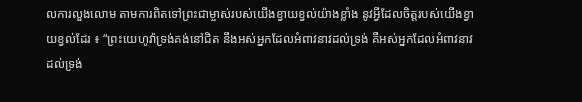លការលួងលោម តាមការពិតទៅព្រះជាម្ចាស់របស់យើងខ្វាយខ្វល់យ៉ាងខ្លាំង នូវអ្វីដែលចិត្តរបស់យើងខ្វាយខ្វល់ដែរ ៖ “ព្រះយេហូវ៉ាទ្រង់គង់នៅជិត នឹងអស់អ្នកដែលអំពាវនាវដល់ទ្រង់ គឺអស់អ្នកដែលអំពាវនាវ ដល់ទ្រង់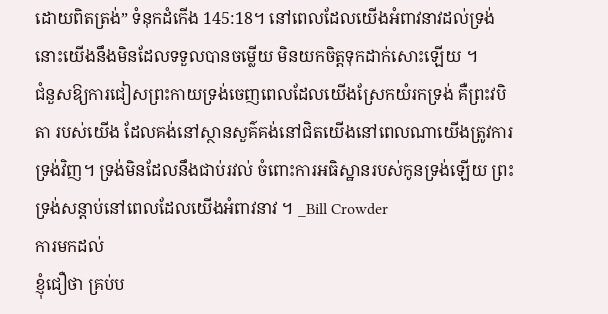ដោយពិតត្រង់” ទំនុកដំកើង 145:18។ នៅពេលដែលយើងអំពាវនាវដល់ទ្រង់ នោះយើងនឹងមិនដែលទទួលបានចម្លើយ មិនយកចិត្តទុកដាក់សោះឡើយ ។
ជំនួសឱ្យការជៀសព្រះកាយទ្រង់ចេញពេលដែលយើងស្រែកយំរកទ្រង់ គឺព្រះវបិតា របស់យើង ដែលគង់នៅស្ថានសួគ៌គង់នៅជិតយើងនៅពេលណាយើងត្រូវការទ្រង់វិញ។ ទ្រង់មិនដែលនឹងជាប់រវល់ ចំពោះការអធិស្ឋានរបស់កូនទ្រង់ឡើយ ព្រះទ្រង់សន្តាប់នៅពេលដែលយើងអំពាវនាវ ។ _Bill Crowder
ការមកដល់
ខ្ញុំជឿថា គ្រប់ប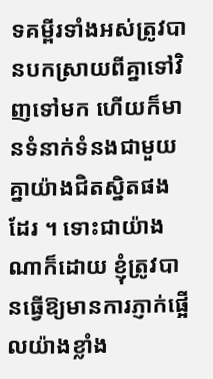ទគម្ពីរទាំងអស់ត្រូវបានបកស្រាយពីគ្នាទៅវិញទៅមក ហើយក៏មានទំនាក់ទំនងជាមួយគ្នាយ៉ាងជិតស្និតផងដែរ ។ ទោះជាយ៉ាងណាក៏ដោយ ខ្ញុំត្រូវបានធ្វើឱ្យមានការភ្ញាក់ផ្អើលយ៉ាងខ្លាំង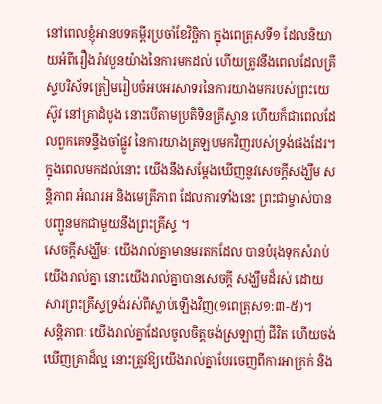នៅពេលខ្ញុំអានបទគម្ពីរប្រចាំខែវិច្ឆិកា ក្នុងពេត្រុសទី១ ដែលនិយាយអំពីរឿងរ៉ាវបួនយ៉ាងនៃការមកដល់ ហើយត្រូវនឹងពេលដែលគ្រីស្ទបរិស័ទត្រៀមរៀបចំអបអរសាទរនៃការយាងមករបស់ព្រះយេស៊ូវ នៅគ្រាដំបូង នោះបើតាមប្រតិទិនគ្រីស្ទាន ហើយក៏ជាពេលដែលពួកគេទន្ទឹងចាំផ្លូវ នៃការយាងត្រឡបមកវិញរបស់ទ្រង់ផងដែរ។ ក្នុងពេលមកដល់នោះ យើងនឹងសម្តែងឃើញនូវសេចក្តីសង្ឃឹម សន្តិភាព អំណរអ និងមេត្រីភាព ដែលការទាំងនេះ ព្រះជាម្ចាស់បានបញ្ផូនមកជាមួយនឹងព្រះគ្រីស្ទ ។
សេចក្តីសង្ឃឹមៈ យើងរាល់គ្នាមានមរតកដែល បានបំរុងទុកសំរាប់យើងរាល់គ្នា នោះយើងរាល់គ្នាបានសេចក្តី សង្ឃឹមដ៏រស់ ដោយសារព្រះគ្រីស្ទទ្រង់រស់ពីស្លាប់ឡើងវិញ(១ពេត្រុស១:៣-៥)។
សន្តិភាពៈ យើងរាល់គ្នាដែលចូលចិត្តចង់ស្រឡាញ់ ជីវិត ហើយចង់ឃើញគ្រាដ៏ល្អ នោះត្រូវឱ្យយើងរាល់គ្នាបែរចេញពីការអាក្រក់ និង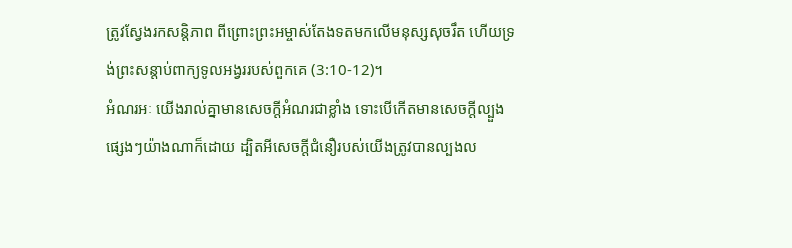ត្រូវស្វែងរកសន្តិភាព ពីព្រោះព្រះអម្ចាស់តែងទតមកលើមនុស្សសុចរឹត ហើយទ្រង់ព្រះសន្តាប់ពាក្យទូលអង្វររបស់ពួកគេ (3:10-12)។
អំណរអៈ យើងរាល់គ្នាមានសេចក្តីអំណរជាខ្លាំង ទោះបើកើតមានសេចក្តីល្បួងផ្សេងៗយ៉ាងណាក៏ដោយ ដ្បិតអីសេចក្តីជំនឿរបស់យើងត្រូវបានល្បងល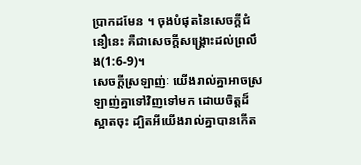ប្រាកដមែន ។ ចុងបំផុតនៃសេចក្តីជំនឿនេះ គឺជាសេចក្តីសង្គ្រោះដល់ព្រលឹង(1:6-9)។
សេចក្តីស្រឡាញ់ៈ យើងរាល់គ្នាអាចស្រឡាញ់គ្នាទៅវិញទៅមក ដោយចិត្តដ៏ស្អាតចុះ ដ្បិតអីយើងរាល់គ្នាបានកើត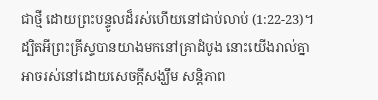ជាថ្មី ដោយព្រះបន្ទូលដ៏រស់ហើយនៅជាប់លាប់ (1:22-23)។
ដ្បិតអីព្រះគ្រីស្ទបានយាងមកនៅគ្រាដំបូង នោះយើងរាល់គ្នាអាចរស់នៅដោយសេចក្តីសង្ឃឹម សន្តិភាព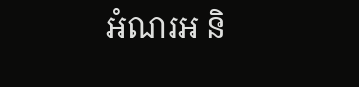អំណរអ និ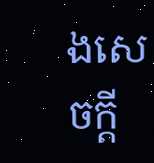ងសេចក្តី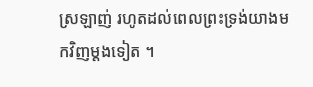ស្រឡាញ់ រហូតដល់ពេលព្រះទ្រង់យាងមកវិញម្តងទៀត ។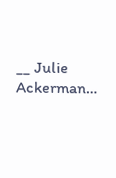__ Julie Ackerman…